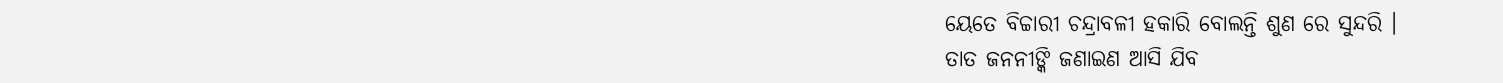ୟେତେ ବିଚ୍ଚାରୀ ଚନ୍ଦ୍ରାବଳୀ ହକାରି ବୋଲନ୍ତି ଶୁଣ ରେ ସୁନ୍ଦରି ।
ତାତ ଜନନୀଙ୍କି ଜଣାଇଣ ଆସି ଯିବ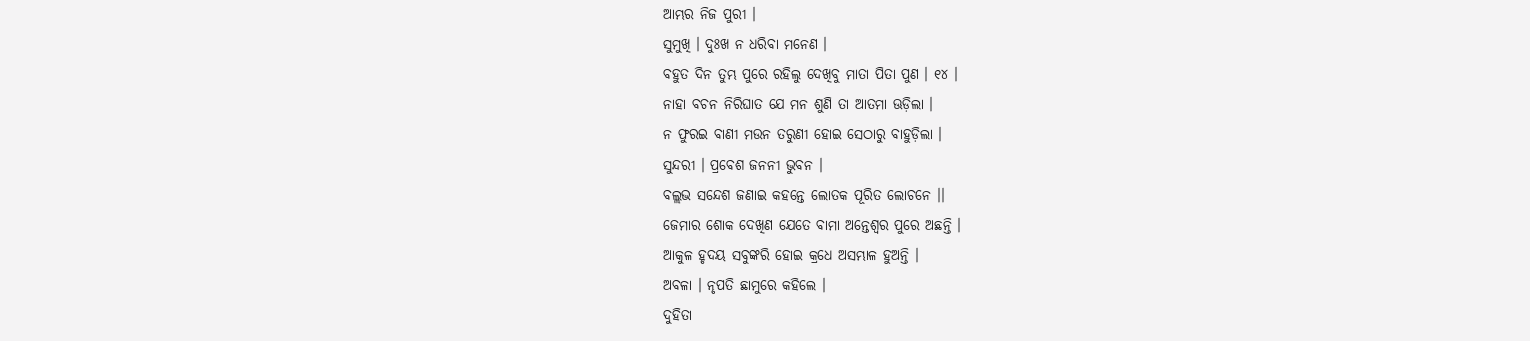ଆମ୍ଭର ନିଜ ପୁରୀ ।
ସୁମୁଖି । ଦୁଃଖ ନ ଧରିବା ମନେଣ ।
ବହୁତ ଦିନ ତୁମ୍ଭ ପୁରେ ରହିଲୁ ଦେଖିବୁ ମାତା ପିତା ପୁଣ । ୧୪ ।
ନାହା ବଚନ ନିରିଘାତ ଯେ ମନ ଶୁଣି ତା ଆତମା ଊଡ଼ିଲା ।
ନ ଫୁରଇ ବାଣୀ ମଉନ ତରୁଣୀ ହୋଇ ସେଠାରୁ ବାହୁଡ଼ିଲା ।
ସୁନ୍ଦରୀ । ପ୍ରବେଶ ଜନନୀ ଭୁବନ ।
ବଲ୍ଲଭ ସନ୍ଦେଶ ଜଣାଇ କହନ୍ତେ ଲୋତକ ପୂରିତ ଲୋଚନେ ।।
ଜେମାର ଶୋକ ଦେଖିଣ ଯେତେ ବାମା ଅନ୍ତେଶ୍ୱର ପୁରେ ଅଛନ୍ତି ।
ଆକୁଳ ହୃଦୟ ସବୁଙ୍କରି ହୋଇ କ୍ରଧେ ଅସମ୍ଭାଳ ହୁଅନ୍ତି ।
ଅବଳା । ନୃପତି ଛାମୁରେ କହିଲେ ।
ଦୁହିତା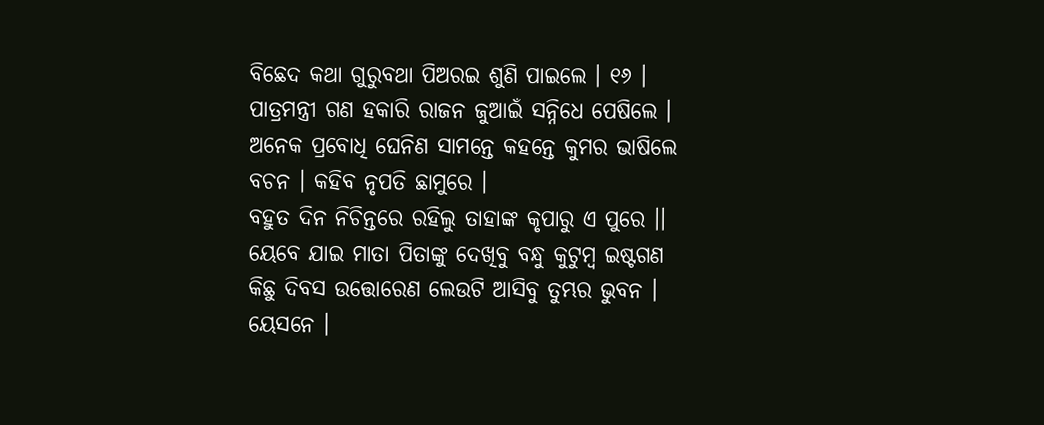ବିଛେଦ କଥା ଗୁରୁବଥା ପିଅରଇ ଶୁଣି ପାଇଲେ । ୧୬ ।
ପାତ୍ରମନ୍ତ୍ରୀ ଗଣ ହକାରି ରାଜନ ଜୁଆଇଁ ସନ୍ନିଧେ ପେଷିଲେ ।
ଅନେକ ପ୍ରବୋଧି ଘେନିଣ ସାମନ୍ତେ କହନ୍ତେ କୁମର ଭାଷିଲେ
ବଚନ । କହିବ ନୃପତି ଛାମୁରେ ।
ବହୁତ ଦିନ ନିଚିନ୍ତରେ ରହିଲୁ ତାହାଙ୍କ କୃପାରୁ ଏ ପୁରେ ।।
ୟେବେ ଯାଇ ମାତା ପିତାଙ୍କୁ ଦେଖିବୁ ବନ୍ଧୁ କୁଟୁମ୍ବ ଇଷ୍ଟଗଣ
କିଛୁ ଦିବସ ଉତ୍ତୋରେଣ ଲେଉଟି ଆସିବୁ ତୁମ୍ଭର ଭୁବନ ।
ୟେସନେ ।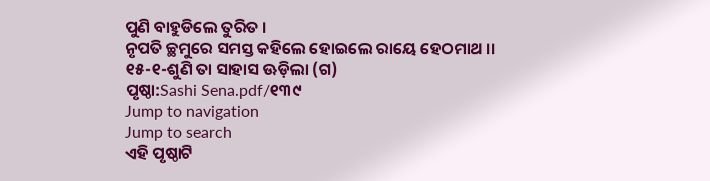ପୁଣି ବାହୁଡିଲେ ତୁରିତ ।
ନୃପତି ଚ୍ଛମୁରେ ସମସ୍ତ କହିଲେ ହୋଇଲେ ରାୟେ ହେଠମାଥ ।।
୧୫-୧-ଶୁଣି ତା ସାହାସ ଊଡ଼ିଲା (ଗ)
ପୃଷ୍ଠା:Sashi Sena.pdf/୧୩୯
Jump to navigation
Jump to search
ଏହି ପୃଷ୍ଠାଟି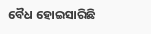ବୈଧ ହୋଇସାରିଛି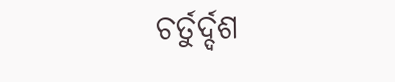ଚର୍ତୁର୍ଦ୍ଦଶ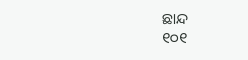ଛାନ୍ଦ
୧୦୧